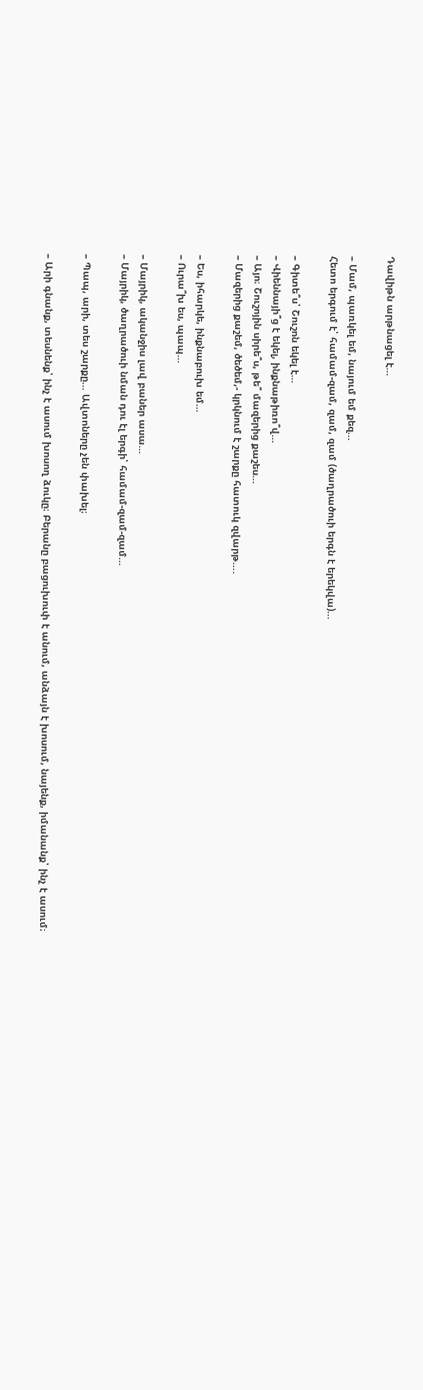Դավիթն արթնացել է…

– Մամ, պառկել եմ, նայում եմ քեզ…
Հետո երգում է՝ համամ-զամ, զամ, զամ (ծաղրածուի երգն է երեկվա)…

– Գիտե՞ս՝ Շուշոն եկել է…
– Վիեննայի՞ց է եկել, ինքնաթիռո՞վ…
– Այո։ Շուշոյին սիրե՞ս, թե՞ մազերից քաշես…
– Մազերից քաշեմ, ծեծեմ,- կրկնում է շարքը հատուկ զվարթ….

– Ես, իհարկե, ինքնաբուխ եմ…
– Ուրա՞խ ես, պապ…

– Մայրիկ, ականջիս լավ բաներ ասա…
– Մայրիկ, ծաղրածուի նման դու էլ երգի՝ համամ-զամ-զամ…

– Պապ, արի, տես շարքը… Ավտոները չեն փախել։

– Արի գնանք, տեսնենք՝ ինչ է ասում խոսող ձուկը։ Բերանը բացուխուփ է անում, անձայն է խոսում, նայենք, իմանանք՝ ինչ է ասում։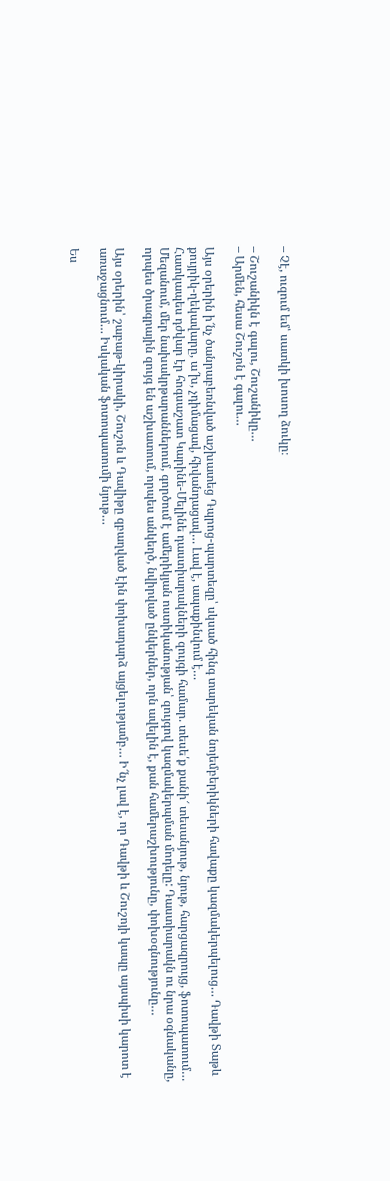– Չէ, ուզում եմ՝ սատկի խոսող ձուկը։

– Շուշանիկն է գալու, Շուշանիկը…
– Արմեն, հեսա Շուշոն է գալու…

Այս օրերին ի՜նչ ծանրաբեռնված աշխատեց Դպրոց-պարտեզը՝ սկսած հինգ տարեկան նոյեմբերիկների հավաքը կազմակերպելուց… Դավթի Տաթև քույրիկ-ղեկավարը, ա՜խ, չդիմացավ, հիվանդացավ… Լավ է, ապաքինվում է…
Հատկապես դժվար էր հոգսաշատ Կարինե-Մելինե դաստիարակների զույգի համար. տեսե՛ք քանի՜ տեսանյութ, նյութ, հարցազրույց, ֆոտոպատում… Մեզանում, մեր նախակրթարաններում, գործում է ամերիկյան ոստիկանության՝ զույգով կազմակերպման մոդելը: Դաստիարակն ու նրա օգնականը, որպես ծրագրային զույգ են աշխատում, որպես անկեղծ, նվիրված ընկերներ, որն ավելին է, քան համերաշխությունը, փոխօգնությունը…

Այս օրերին՝ շաբաթ-կիրակի, Շուշոն և Դավիթը զբաղված էին փոխադարձ այցելությամբ… Ի՜նչ լավ է, որ Դավթի և Շուշոյի կապը այսպիսի կարոտ է առաջացնում… Իսկական ֆոտոպատումի նյութ…

Ես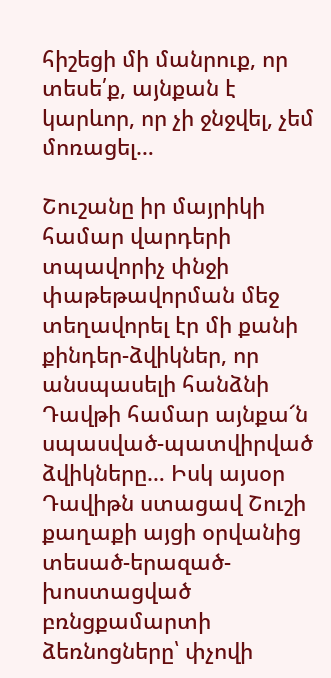հիշեցի մի մանրուք, որ տեսե՛ք, այնքան է կարևոր, որ չի ջնջվել, չեմ մոռացել…

Շուշանը իր մայրիկի համար վարդերի տպավորիչ փնջի փաթեթավորման մեջ տեղավորել էր մի քանի քինդեր-ձվիկներ, որ անսպասելի հանձնի Դավթի համար այնքա՜ն սպասված-պատվիրված ձվիկները… Իսկ այսօր Դավիթն ստացավ Շուշի քաղաքի այցի օրվանից տեսած-երազած-խոստացված բռնցքամարտի ձեռնոցները՝ փչովի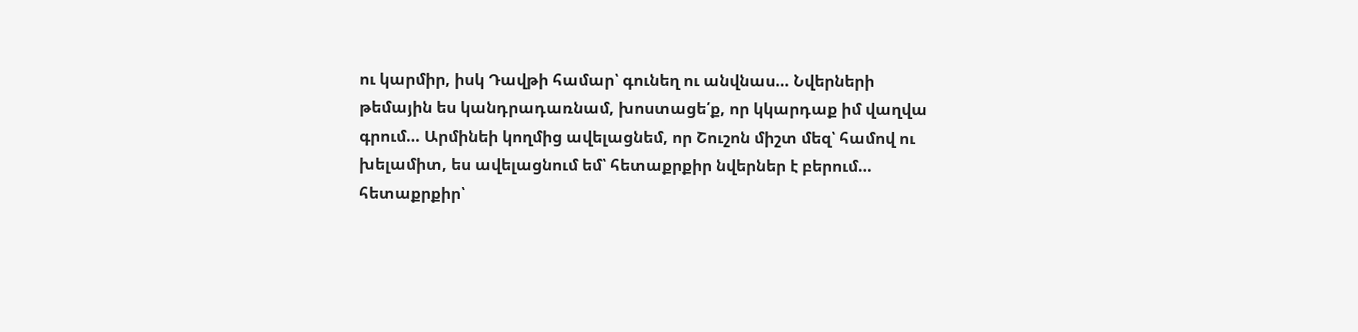ու կարմիր, իսկ Դավթի համար՝ գունեղ ու անվնաս… Նվերների թեմային ես կանդրադառնամ, խոստացե՛ք, որ կկարդաք իմ վաղվա գրում… Արմինեի կողմից ավելացնեմ, որ Շուշոն միշտ մեզ՝ համով ու խելամիտ, ես ավելացնում եմ՝ հետաքրքիր նվերներ է բերում… հետաքրքիր՝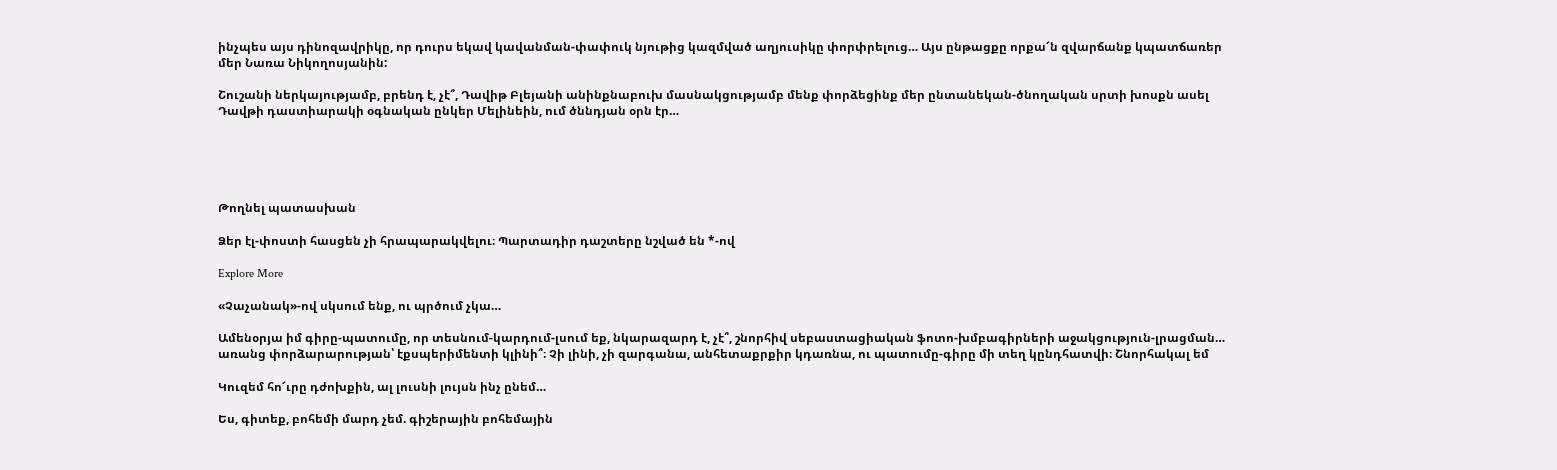ինչպես այս դինոզավրիկը, որ դուրս եկավ կավանման-փափուկ նյութից կազմված աղյուսիկը փորփրելուց… Այս ընթացքը որքա՜ն զվարճանք կպատճառեր մեր Նառա Նիկողոսյանին:

Շուշանի ներկայությամբ, բրենդ է, չէ՞, Դավիթ Բլեյանի անինքնաբուխ մասնակցությամբ մենք փորձեցինք մեր ընտանեկան-ծնողական սրտի խոսքն ասել Դավթի դաստիարակի օգնական ընկեր Մելինեին, ում ծննդյան օրն էր…





Թողնել պատասխան

Ձեր էլ-փոստի հասցեն չի հրապարակվելու։ Պարտադիր դաշտերը նշված են *-ով

Explore More

«Չաչանակ»-ով սկսում ենք, ու պրծում չկա…

Ամենօրյա իմ գիրը-պատումը, որ տեսնում-կարդում-լսում եք, նկարազարդ է, չէ՞, շնորհիվ սեբաստացիական ֆոտո-խմբագիրների աջակցություն-լրացման… առանց փորձարարության՝ էքսպերիմենտի կլինի՞։ Չի լինի, չի զարգանա, անհետաքրքիր կդառնա, ու պատումը-գիրը մի տեղ կընդհատվի։ Շնորհակալ եմ

Կուզեմ հո՜ւրը դժոխքին, ալ լուսնի լույսն ինչ ընեմ…

Ես, գիտեք, բոհեմի մարդ չեմ. գիշերային բոհեմային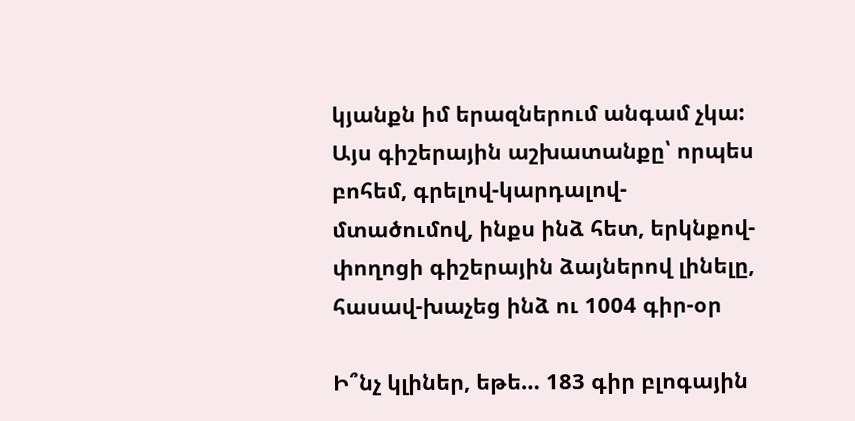կյանքն իմ երազներում անգամ չկա: Այս գիշերային աշխատանքը՝ որպես բոհեմ, գրելով-կարդալով-մտածումով, ինքս ինձ հետ, երկնքով-փողոցի գիշերային ձայներով լինելը, հասավ-խաչեց ինձ ու 1004 գիր-օր

Ի՞նչ կլիներ, եթե… 183 գիր բլոգային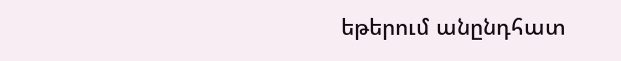եթերում անընդհատ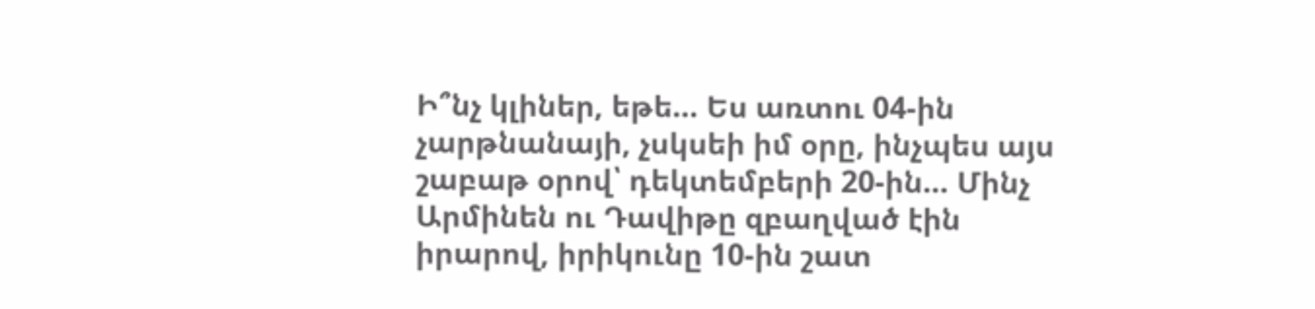Ի՞նչ կլիներ, եթե… Ես առտու 04-ին չարթնանայի, չսկսեի իմ օրը, ինչպես այս շաբաթ օրով՝ դեկտեմբերի 20-ին… Մինչ Արմինեն ու Դավիթը զբաղված էին իրարով, իրիկունը 10-ին շատ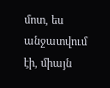մոտ, ես անջատվում էի, միայն